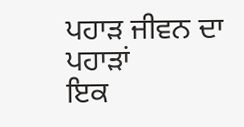ਪਹਾੜ ਜੀਵਨ ਦਾ ਪਹਾੜਾਂ
ਇਕ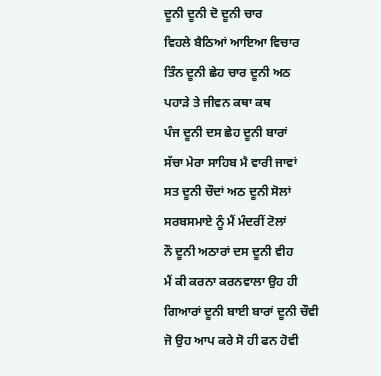ਦੂਨੀ ਦੂਨੀ ਦੋ ਦੂਨੀ ਚਾਰ
ਵਿਹਲੇ ਬੈਠਿਆਂ ਆਇਆ ਵਿਚਾਰ
ਤਿੰਨ ਦੂਨੀ ਛੇਹ ਚਾਰ ਦੂਨੀ ਅਠ
ਪਹਾੜੇ ਤੇ ਜੀਵਨ ਕਥਾ ਕਥ
ਪੰਜ ਦੂਨੀ ਦਸ ਛੇਹ ਦੂਨੀ ਬਾਰਾਂ
ਸੱਚਾ ਮੇਰਾ ਸਾਹਿਬ ਮੈ ਵਾਰੀ ਜਾਵਾਂ
ਸਤ ਦੂਨੀ ਚੌਦਾਂ ਅਠ ਦੂਨੀ ਸੋਲਾਂ
ਸਰਬਸਮਾਏ ਨੂੰ ਮੈਂ ਮੰਦਰੀਂ ਟੋਲਾਂ
ਨੌ ਦੂਨੀ ਅਠਾਰਾਂ ਦਸ ਦੂਨੀ ਵੀਹ
ਮੈਂ ਕੀ ਕਰਨਾ ਕਰਨਵਾਲਾ ਉਹ ਹੀ
ਗਿਆਰਾਂ ਦੂਨੀ ਬਾਈ ਬਾਰਾਂ ਦੂਨੀ ਚੌਵੀ
ਜੋ ਉਹ ਆਪ ਕਰੇ ਸੋ ਹੀ ਫਨ ਹੋਵੀ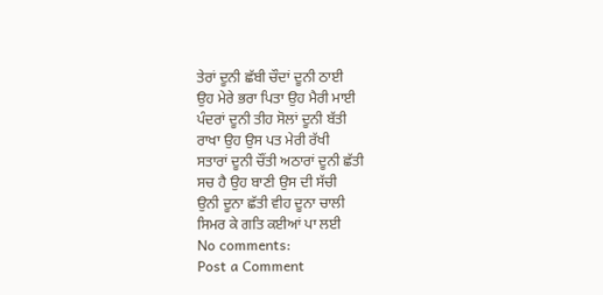ਤੇਰਾਂ ਦੂਨੀ ਛੱਬੀ ਚੌਦਾਂ ਦੂਨੀ ਠਾਈ
ਉਹ ਮੇਰੇ ਭਰਾ ਪਿਤਾ ਉਹ ਮੈਰੀ ਮਾਈ
ਪੰਦਰਾਂ ਦੂਨੀ ਤੀਹ ਸੋਲਾਂ ਦੂਨੀ ਬੱਤੀ
ਰਾਖਾ ਉਹ ਉਸ ਪਤ ਮੇਰੀ ਰੱਖੀ
ਸਤਾਰਾਂ ਦੂਨੀ ਚੌਂਤੀ ਅਠਾਰਾਂ ਦੂਨੀ ਛੱਤੀ
ਸਚ ਹੈ ਉਹ ਬਾਣੀ ਉਸ ਦੀ ਸੱਚੀ
ਉਨੀ ਦੂਨਾ ਛੱਤੀ ਵੀਹ ਦੂਨਾ ਚਾਲੀ
ਸਿਮਰ ਕੇ ਗਤਿ ਕਈਆਂ ਪਾ ਲਈ
No comments:
Post a Comment